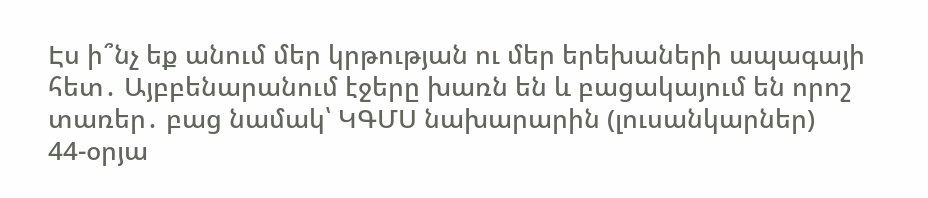Էս ի՞նչ եք անում մեր կրթության ու մեր երեխաների ապագայի հետ․ Այբբենարանում էջերը խառն են և բացակայում են որոշ տառեր․ բաց նամակ՝ ԿԳՄՍ նախարարին (լուսանկարներ)
44-օրյա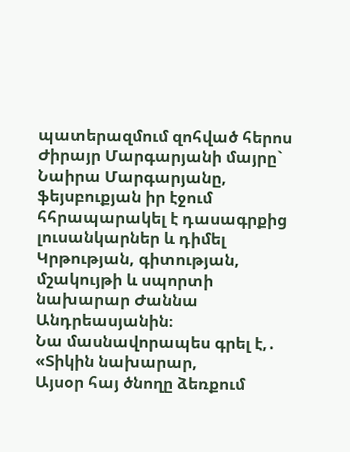պատերազմում զոհված հերոս Ժիրայր Մարգարյանի մայրը` Նաիրա Մարգարյանը, ֆեյսբուքյան իր էջում հհրապարակել է դասագրքից լուսանկարներ և դիմել Կրթության, գիտության, մշակույթի և սպորտի նախարար Ժաննա Անդրեասյանին։
Նա մասնավորապես գրել է,․
«Տիկին նախարար,
Այսօր հայ ծնողը ձեռքում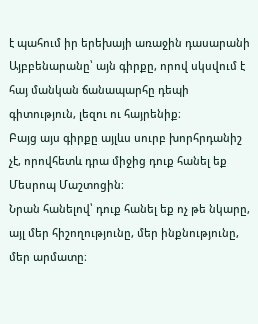է պահում իր երեխայի առաջին դասարանի Այբբենարանը՝ այն գիրքը, որով սկսվում է հայ մանկան ճանապարհը դեպի գիտություն, լեզու ու հայրենիք։
Բայց այս գիրքը այլևս սուրբ խորհրդանիշ չէ, որովհետև դրա միջից դուք հանել եք Մեսրոպ Մաշտոցին։
Նրան հանելով՝ դուք հանել եք ոչ թե նկարը, այլ մեր հիշողությունը, մեր ինքնությունը, մեր արմատը։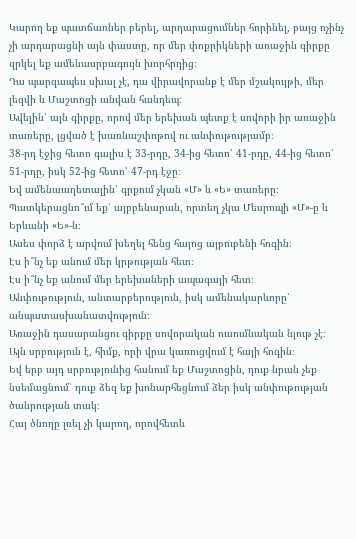Կարող եք պատճառներ բերել, արդարացումներ հորինել, բայց ոչինչ չի արդարացնի այն փաստը, որ մեր փոքրիկների առաջին գիրքը զրկել եք ամենասրբագույն խորհրդից։
Դա պարզապես սխալ չէ, դա վիրավորանք է մեր մշակույթի, մեր լեզվի և Մաշտոցի անվան հանդեպ։
Ավելին՝ այն գիրքը, որով մեր երեխան պետք է սովորի իր առաջին տառերը, լցված է խառնաշփոթով ու անփութությամբ։
38-րդ էջից հետո գալիս է 33-րդը, 34-ից հետո՝ 41-րդը, 44-ից հետո՝ 51-րդը, իսկ 52-ից հետո՝ 47-րդ էջը։
Եվ ամենաաղետալին՝ գրքում չկան «Մ» և «Ե» տառերը։
Պատկերացնո՞ւմ եք՝ այբբենարան, որտեղ չկա Մեսրոպի «Մ»-ը և Երևանի «Ե»-ն։
Ասես փորձ է արվում խեղել հենց հայոց այբուբենի հոգին։
Էս ի՞նչ եք անում մեր կրթության հետ։
Էս ի՞նչ եք անում մեր երեխաների ապագայի հետ։
Անփութություն, անտարբերություն, իսկ ամենակարևորը՝ անպատասխանատվություն։
Առաջին դասարանցու գիրքը սովորական ուսումնական նյութ չէ։
Այն սրբություն է, հիմք, որի վրա կառուցվում է հայի հոգին։
Եվ երբ այդ սրբությունից հանում եք Մաշտոցին, դուք նրան չեք նսեմացնում՝ դուք ձեզ եք խոնարհեցնում ձեր իսկ անփութության ծանրության տակ։
Հայ ծնողը լռել չի կարող, որովհետև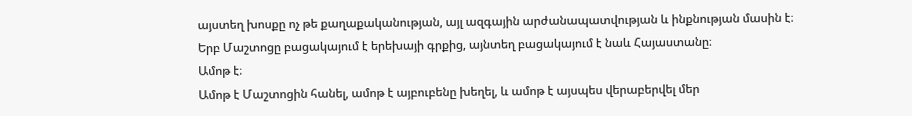այստեղ խոսքը ոչ թե քաղաքականության, այլ ազգային արժանապատվության և ինքնության մասին է։
Երբ Մաշտոցը բացակայում է երեխայի գրքից, այնտեղ բացակայում է նաև Հայաստանը։
Ամոթ է։
Ամոթ է Մաշտոցին հանել, ամոթ է այբուբենը խեղել, և ամոթ է այսպես վերաբերվել մեր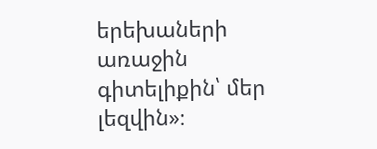երեխաների առաջին գիտելիքին՝ մեր լեզվին»։